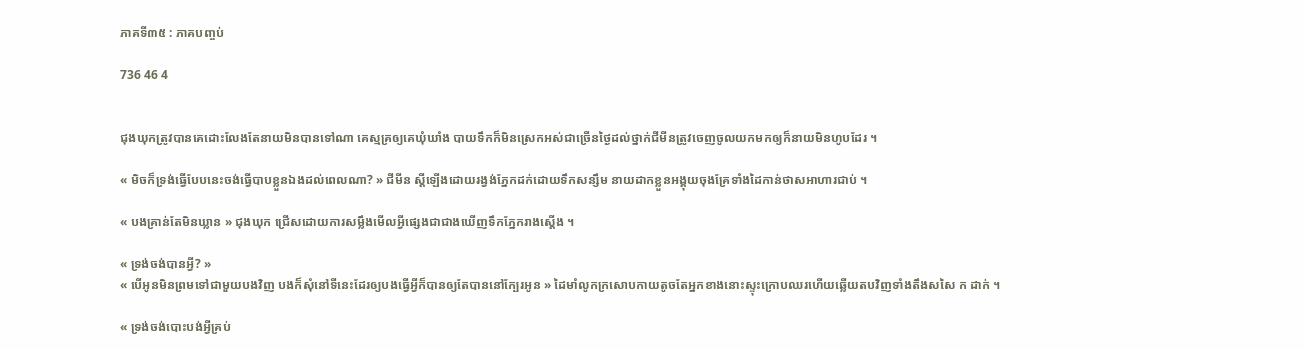ភាគទី៣៥ : ភាគបញ្ចប់

736 46 4


ជុងឃុកត្រូវបានគេដោះលែងតែនាយមិនបានទៅណា គេស្មគ្រឲ្យគេឃុំឃាំង បាយទឹកក៏មិនស្រេកអស់ជាច្រើនថ្ងៃដល់ថ្នាក់ជីមីនត្រូវចេញចូលយកមកឲ្យក៏នាយមិនហូបដែរ ។

« មិចក៏ទ្រង់ធ្វើបែបនេះចង់ធ្វើបាបខ្លួនឯងដល់ពេលណា? » ជីមីន ស្តីឡើងដោយរង្វង់ភ្នែកដក់ដោយទឹកសន្សឹម នាយដាកខ្លួនអង្គុយចុងគ្រែទាំងដៃកាន់ថាសអាហារជាប់ ។

« បងគ្រាន់តែមិនឃ្លាន » ជុងឃុក ជ្រើសដោយការសម្លឹងមើលអ្វីផ្សេងជាជាងឃើញទឹកភ្នែករាងស្តើង ។

« ទ្រង់ចង់បានអ្វី? »
« បើអូនមិនព្រមទៅជាមួយបងវិញ បងក៏សុំនៅទីនេះដែរឲ្យបងធ្វើអ្វីក៏បានឲ្យតែបាននៅក្បែរអូន » ដៃមាំលូកក្រសោបកាយតូចតែអ្នកខាងនោះស្ទុះក្រោបឈរហើយឆ្លើយតបវិញទាំងតឹងសសៃ ក ដាក់ ។

« ទ្រង់ចង់បោះបង់អ្វីគ្រប់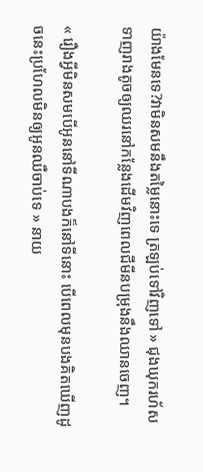យ៉ាងមែនទេ?វាមិនសមនឹងតម្លៃនោះទេ ត្រឡប់ទៅវិញទៅ » ជុងឃុករហ័សទាញរាងតូចឲ្យឈរនៅកន្លែងដើមវិញពេលជីមីនបម្រុងនឹងឈានចេញ។

« រឿងអ្វីមិនសមបើអូននៅទីណាបងក៏នៅទីនោះ បើពេលមុនបងគិតឃើញដូចនេះប្រហែលមិនឲ្យអូនឈឺចាប់ទេ » នាយ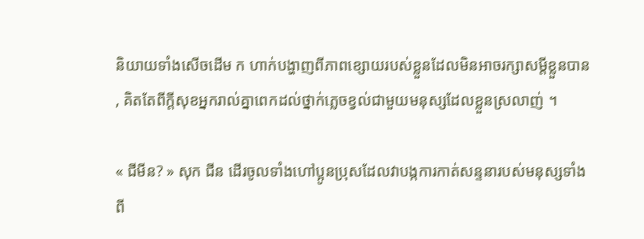និយាយទាំងសើចដើម ក ហាក់បង្ហាញពីភាពខ្សោយរបស់ខ្លួនដែលមិនអាចរក្សាសម្តីខ្លួនបាន , គិតតែពីក្តីសុខអ្នករាល់គ្នាពេកដល់ថ្នាក់ភ្លេចខ្វល់ជាមួយមនុស្សដែលខ្លួនស្រលាញ់ ។

« ជីមីន? » សុក ជីន ដើរចូលទាំងហៅប្អូនប្រុសដែលវាបង្កការកាត់សន្ទនារបស់មនុស្សទាំងពី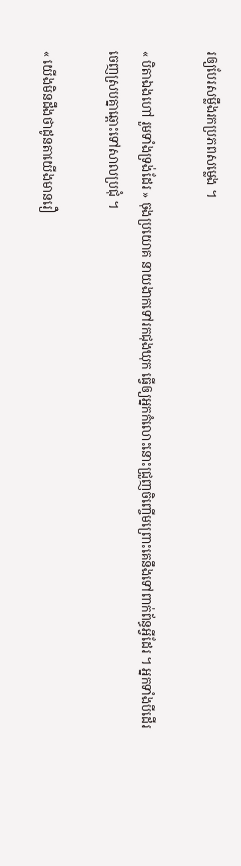រឲ្យបែរសម្លឹងរកប្រភពសម្លេង ។

« បិតាឯងហៅ រួមទាំងទ្រង់ដែរ » ចុងប្រយោគ នាយងាកទៅរកជុងឃុក ធ្វើឲ្យអ្នកកំលោះនោះជ្រួញចិញ្ចើមព្រោះគេនឹងទៅពាក់ព័ន្ធអ្វីដែរ ។ អ្នកទាំងបីដើរចេញស្របគ្នាឆ្ពោះទៅសាលប្រជុំ ។

« យើងមិនដឹងថាដូនតាយើងមានរឿ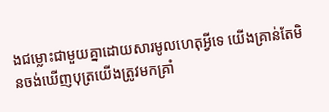ងជម្លោះជាមួយគ្នាដោយសារមូលហេតុអ្វីទេ យើងគ្រាន់តែមិនចង់ឃើញបុត្រយើងត្រូវមកគ្រាំ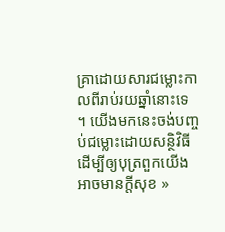គ្រាដោយសារជម្លោះកាលពីរាប់រយឆ្នាំនោះទេ ។ យើងមកនេះចង់បញ្ចប់ជម្លោះដោយសន្ថិវិធីដើម្បីឲ្យបុត្រពួកយើងអាចមានក្តីសុខ »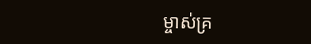ម្ចាស់គ្រ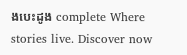ងបេះដូង complete Where stories live. Discover now